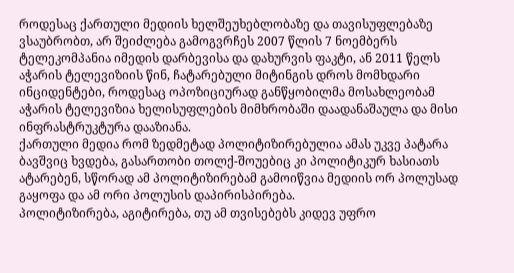როდესაც ქართული მედიის ხელშეუხებლობაზე და თავისუფლებაზე ვსაუბრობთ, არ შეიძლება გამოგვრჩეს 2007 წლის 7 ნოემბერს ტელეკომპანია იმედის დარბევისა და დახურვის ფაკტი, ან 2011 წელს აჭარის ტელევიზიის წინ, ჩატარებული მიტინგის დროს მომხდარი ინციდენტები, როდესაც ოპოზიციურად განწყობილმა მოსახლეობამ აჭარის ტელევიზია ხელისუფლების მიმხრობაში დაადანაშაულა და მისი ინფრასტრუკტურა დააზიანა.
ქართული მედია რომ ზედმეტად პოლიტიზირებულია ამას უკვე პატარა ბავშვიც ხვდება, გასართობი თოლქ-შოუებიც კი პოლიტიკურ ხასიათს ატარებენ, სწორად ამ პოლიტიზირებამ გამოიწვია მედიის ორ პოლუსად გაყოფა და ამ ორი პოლუსის დაპირისპირება.
პოლიტიზირება, აგიტირება, თუ ამ თვისებებს კიდევ უფრო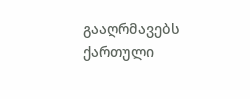გააღრმავებს ქართული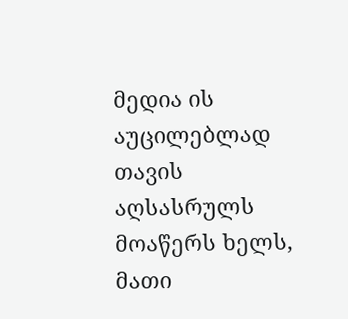მედია ის აუცილებლად თავის აღსასრულს მოაწერს ხელს, მათი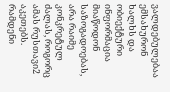ვალდებულებაა ემსახურონ ხალხს და ობიექტური ინფორმაცია მიაწოდონ საზოგადოებას, არა რაიმე კონკრეტულ ძალას, როგორც ამას რუსთავი2 აკეთებს.
რამდენი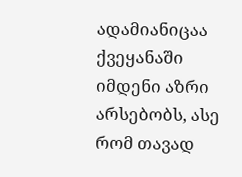ადამიანიცაა ქვეყანაში იმდენი აზრი არსებობს, ასე რომ თავად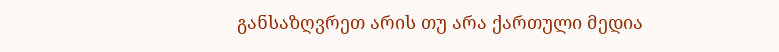განსაზღვრეთ არის თუ არა ქართული მედია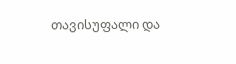თავისუფალი და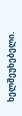ხელშეუხებელი.